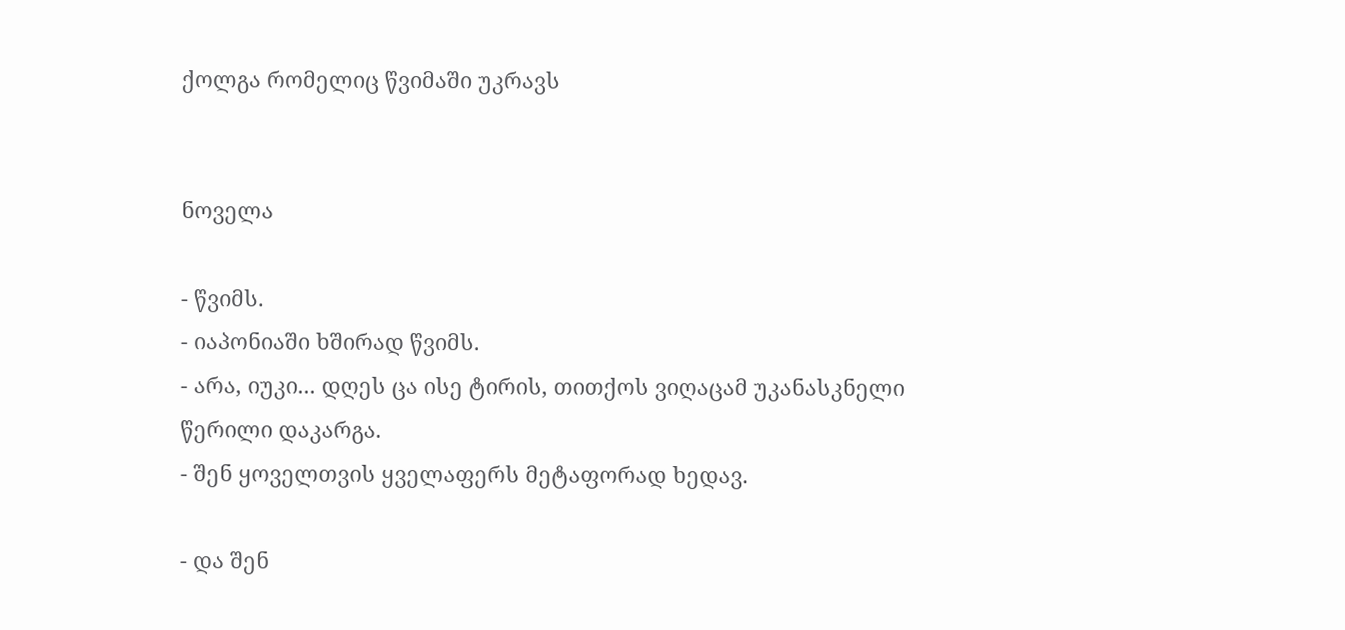ქოლგა რომელიც წვიმაში უკრავს


ნოველა

- წვიმს.
- იაპონიაში ხშირად წვიმს.
- არა, იუკი... დღეს ცა ისე ტირის, თითქოს ვიღაცამ უკანასკნელი წერილი დაკარგა.
- შენ ყოველთვის ყველაფერს მეტაფორად ხედავ.

- და შენ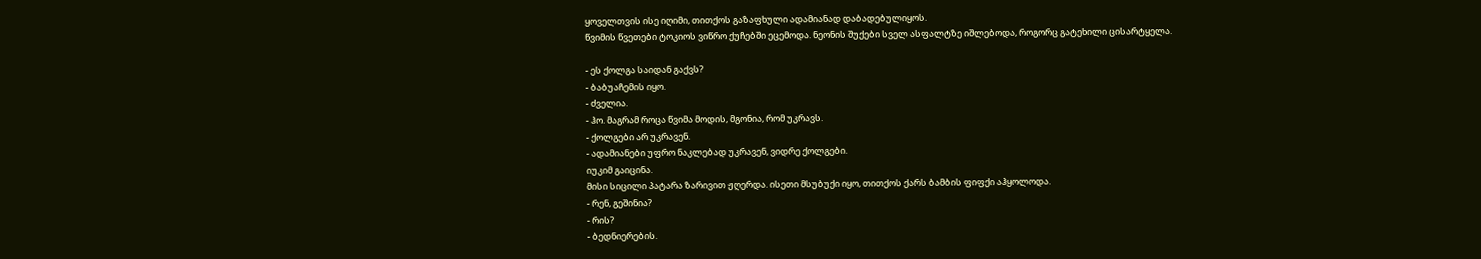ყოველთვის ისე იღიმი, თითქოს გაზაფხული ადამიანად დაბადებულიყოს.
წვიმის წვეთები ტოკიოს ვიწრო ქუჩებში ეცემოდა. ნეონის შუქები სველ ასფალტზე იშლებოდა, როგორც გატეხილი ცისარტყელა.

- ეს ქოლგა საიდან გაქვს?
- ბაბუაჩემის იყო.
- ძველია.
- ჰო. მაგრამ როცა წვიმა მოდის, მგონია, რომ უკრავს.
- ქოლგები არ უკრავენ.
- ადამიანები უფრო ნაკლებად უკრავენ, ვიდრე ქოლგები.
იუკიმ გაიცინა.
მისი სიცილი პატარა ზარივით ჟღერდა. ისეთი მსუბუქი იყო, თითქოს ქარს ბამბის ფიფქი აჰყოლოდა.
- რენ, გეშინია?
- რის?
- ბედნიერების.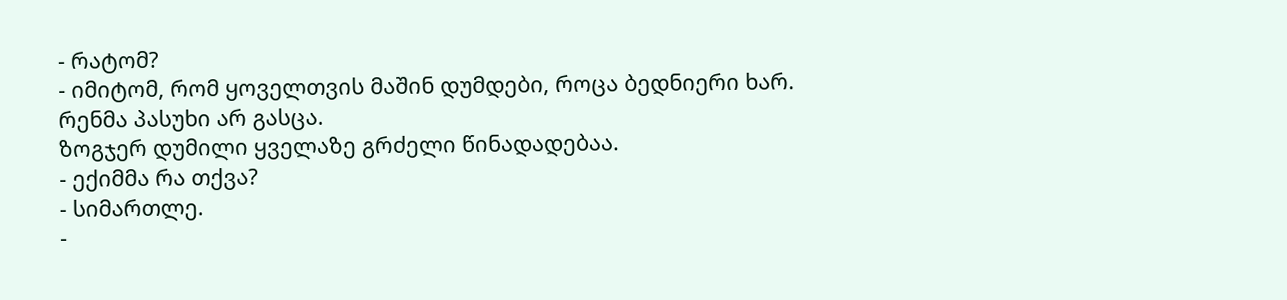- რატომ?
- იმიტომ, რომ ყოველთვის მაშინ დუმდები, როცა ბედნიერი ხარ.
რენმა პასუხი არ გასცა.
ზოგჯერ დუმილი ყველაზე გრძელი წინადადებაა.
- ექიმმა რა თქვა?
- სიმართლე.
-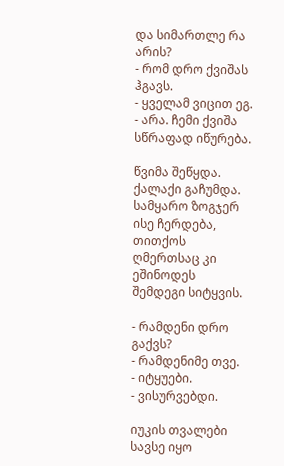და სიმართლე რა არის?
- რომ დრო ქვიშას ჰგავს.
- ყველამ ვიცით ეგ.
- არა. ჩემი ქვიშა სწრაფად იწურება.

წვიმა შეწყდა.
ქალაქი გაჩუმდა.
სამყარო ზოგჯერ ისე ჩერდება, თითქოს ღმერთსაც კი ეშინოდეს შემდეგი სიტყვის.

- რამდენი დრო გაქვს?
- რამდენიმე თვე.
- იტყუები.
- ვისურვებდი.

იუკის თვალები სავსე იყო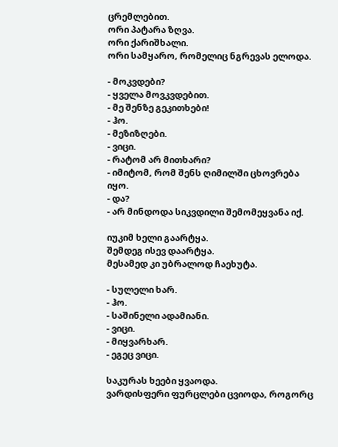ცრემლებით.
ორი პატარა ზღვა.
ორი ქარიშხალი.
ორი სამყარო, რომელიც ნგრევას ელოდა.

- მოკვდები?
- ყველა მოვკვდებით.
- მე შენზე გეკითხები!
- ჰო.
- მეზიზღები.
- ვიცი.
- რატომ არ მითხარი?
- იმიტომ, რომ შენს ღიმილში ცხოვრება იყო.
- და?
- არ მინდოდა სიკვდილი შემომეყვანა იქ.

იუკიმ ხელი გაარტყა.
შემდეგ ისევ დაარტყა.
მესამედ კი უბრალოდ ჩაეხუტა.

- სულელი ხარ.
- ჰო.
- საშინელი ადამიანი.
- ვიცი.
- მიყვარხარ.
- ეგეც ვიცი.

საკურას ხეები ყვაოდა.
ვარდისფერი ფურცლები ცვიოდა, როგორც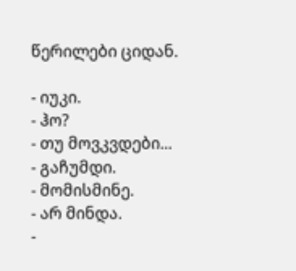წერილები ციდან.

- იუკი.
- ჰო?
- თუ მოვკვდები...
- გაჩუმდი.
- მომისმინე.
- არ მინდა.
-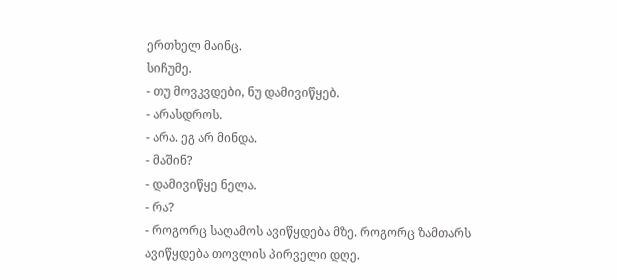ერთხელ მაინც.
სიჩუმე.
- თუ მოვკვდები, ნუ დამივიწყებ.
- არასდროს.
- არა. ეგ არ მინდა.
- მაშინ?
- დამივიწყე ნელა.
- რა?
- როგორც საღამოს ავიწყდება მზე. როგორც ზამთარს ავიწყდება თოვლის პირველი დღე.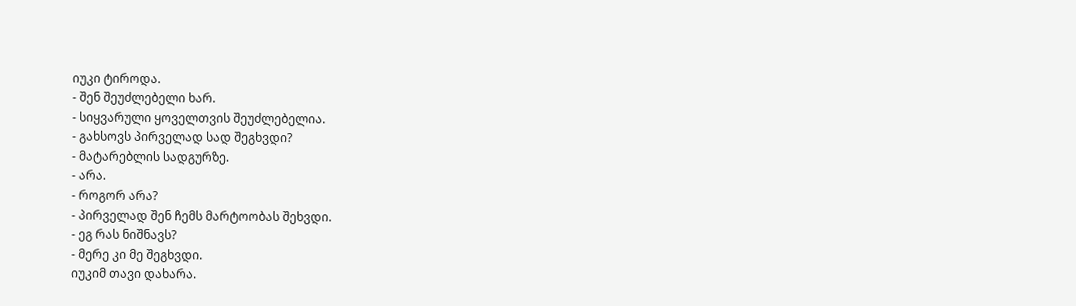იუკი ტიროდა.
- შენ შეუძლებელი ხარ.
- სიყვარული ყოველთვის შეუძლებელია.
- გახსოვს პირველად სად შეგხვდი?
- მატარებლის სადგურზე.
- არა.
- როგორ არა?
- პირველად შენ ჩემს მარტოობას შეხვდი.
- ეგ რას ნიშნავს?
- მერე კი მე შეგხვდი.
იუკიმ თავი დახარა.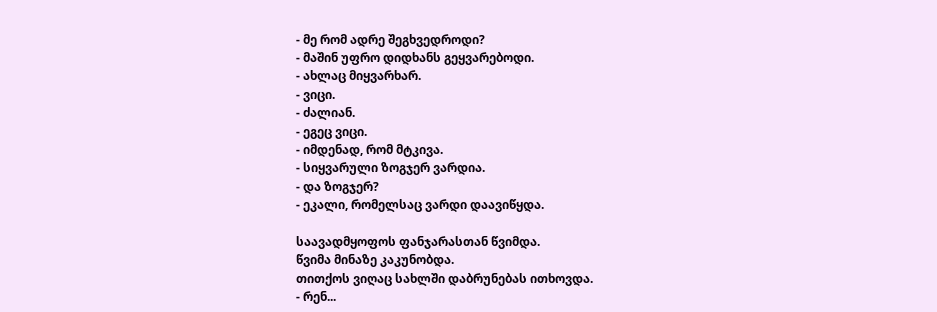- მე რომ ადრე შეგხვედროდი?
- მაშინ უფრო დიდხანს გეყვარებოდი.
- ახლაც მიყვარხარ.
- ვიცი.
- ძალიან.
- ეგეც ვიცი.
- იმდენად, რომ მტკივა.
- სიყვარული ზოგჯერ ვარდია.
- და ზოგჯერ?
- ეკალი, რომელსაც ვარდი დაავიწყდა.

საავადმყოფოს ფანჯარასთან წვიმდა.
წვიმა მინაზე კაკუნობდა.
თითქოს ვიღაც სახლში დაბრუნებას ითხოვდა.
- რენ...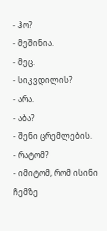- ჰო?
- მეშინია.
- მეც.
- სიკვდილის?
- არა.
- აბა?
- შენი ცრემლების.
- რატომ?
- იმიტომ, რომ ისინი ჩემზე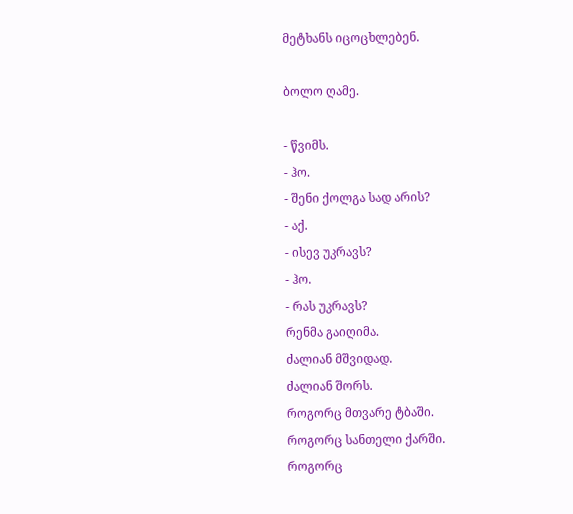მეტხანს იცოცხლებენ.

ბოლო ღამე.

- წვიმს.
- ჰო.
- შენი ქოლგა სად არის?
- აქ.
- ისევ უკრავს?
- ჰო.
- რას უკრავს?
რენმა გაიღიმა.
ძალიან მშვიდად.
ძალიან შორს.
როგორც მთვარე ტბაში.
როგორც სანთელი ქარში.
როგორც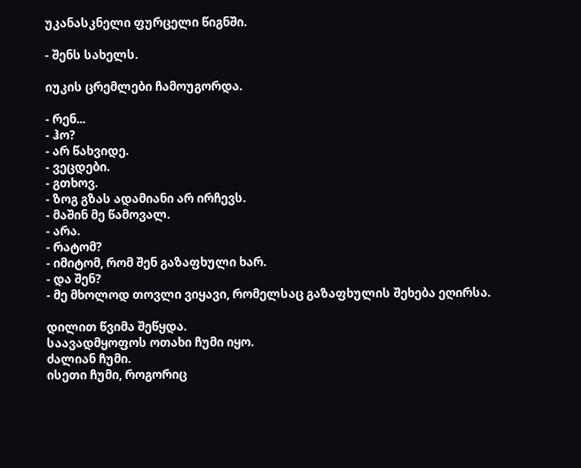უკანასკნელი ფურცელი წიგნში.

- შენს სახელს.

იუკის ცრემლები ჩამოუგორდა.

- რენ...
- ჰო?
- არ წახვიდე.
- ვეცდები.
- გთხოვ.
- ზოგ გზას ადამიანი არ ირჩევს.
- მაშინ მე წამოვალ.
- არა.
- რატომ?
- იმიტომ, რომ შენ გაზაფხული ხარ.
- და შენ?
- მე მხოლოდ თოვლი ვიყავი, რომელსაც გაზაფხულის შეხება ეღირსა.

დილით წვიმა შეწყდა.
საავადმყოფოს ოთახი ჩუმი იყო.
ძალიან ჩუმი.
ისეთი ჩუმი, როგორიც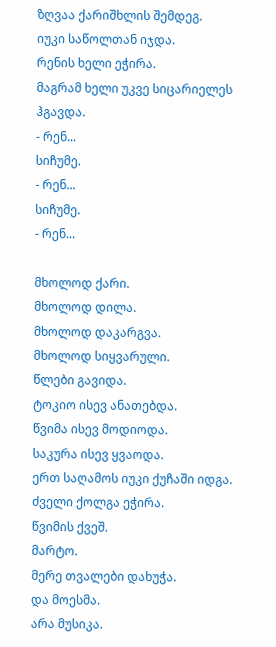ზღვაა ქარიშხლის შემდეგ.
იუკი საწოლთან იჯდა.
რენის ხელი ეჭირა.
მაგრამ ხელი უკვე სიცარიელეს ჰგავდა.
- რენ...
სიჩუმე.
- რენ...
სიჩუმე.
- რენ...

მხოლოდ ქარი.
მხოლოდ დილა.
მხოლოდ დაკარგვა.
მხოლოდ სიყვარული.
წლები გავიდა.
ტოკიო ისევ ანათებდა.
წვიმა ისევ მოდიოდა.
საკურა ისევ ყვაოდა.
ერთ საღამოს იუკი ქუჩაში იდგა.
ძველი ქოლგა ეჭირა.
წვიმის ქვეშ.
მარტო.
მერე თვალები დახუჭა.
და მოესმა.
არა მუსიკა.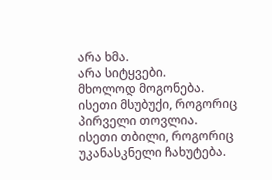არა ხმა.
არა სიტყვები.
მხოლოდ მოგონება.
ისეთი მსუბუქი, როგორიც პირველი თოვლია.
ისეთი თბილი, როგორიც უკანასკნელი ჩახუტება.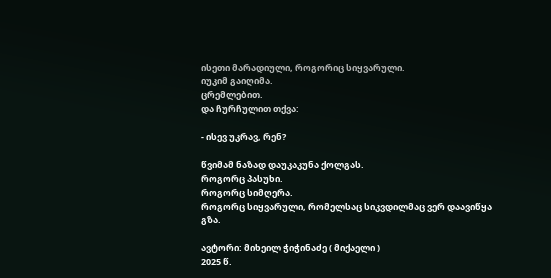ისეთი მარადიული, როგორიც სიყვარული.
იუკიმ გაიღიმა.
ცრემლებით.
და ჩურჩულით თქვა:

- ისევ უკრავ, რენ?

წვიმამ ნაზად დაუკაკუნა ქოლგას.
როგორც პასუხი.
როგორც სიმღერა.
როგორც სიყვარული, რომელსაც სიკვდილმაც ვერ დაავიწყა გზა.

ავტორი: მიხეილ ჭიჭინაძე ( მიქაელი )
2025 წ.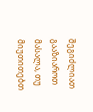შეგიძლიათ გააზიაროთ მასალა, თუ მიუთითებთ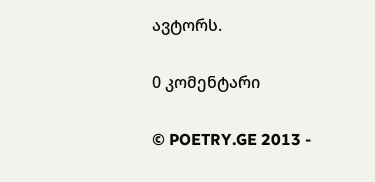ავტორს.

0 კომენტარი

© POETRY.GE 2013 -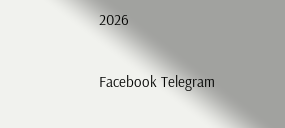2026

Facebook Telegram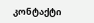კონტაქტი